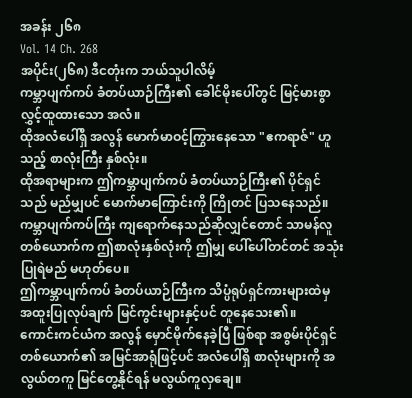အခန်း ၂၆၈
Vol. 14 Ch. 268
အပိုင်း(၂၆၈) ဒီငတုံးက ဘယ်သူပါလိမ့်
ကမ္ဘာပျက်ကပ် ခံတပ်ယာဉ်ကြီး၏ ခေါင်မိုးပေါ်တွင် မြင့်မားစွာ လွှင့်ထူထားသော အလံ။
ထိုအလံပေါ်ရှိ အလွန် မောက်မာဝင့်ကြွားနေသော "ဧကရာဇ်" ဟူသည့် စာလုံးကြီး နှစ်လုံး။
ထိုအရာများက ဤကမ္ဘာပျက်ကပ် ခံတပ်ယာဉ်ကြီး၏ ပိုင်ရှင်သည် မည်မျှပင် မောက်မာကြောင်းကို ကြိုတင် ပြသနေသည်။
ကမ္ဘာပျက်ကပ်ကြီး ကျရောက်နေသည်ဆိုလျှင်တောင် သာမန်လူတစ်ယောက်က ဤစာလုံးနှစ်လုံးကို ဤမျှ ပေါ်ပေါ်တင်တင် အသုံးပြုရဲမည် မဟုတ်ပေ။
ဤကမ္ဘာပျက်ကပ် ခံတပ်ယာဉ်ကြီးက သိပ္ပံရုပ်ရှင်ကားများထဲမှ အထူးပြုလုပ်ချက် မြင်ကွင်းများနှင့်ပင် တူနေသေး၏။
ကောင်းကင်ယံက အလွန် မှောင်မိုက်နေခဲ့ပြီ ဖြစ်ရာ အစွမ်းပိုင်ရှင်တစ်ယောက်၏ အမြင်အာရုံဖြင့်ပင် အလံပေါ်ရှိ စာလုံးများကို အလွယ်တကူ မြင်တွေ့နိုင်ရန် မလွယ်ကူလှချေ။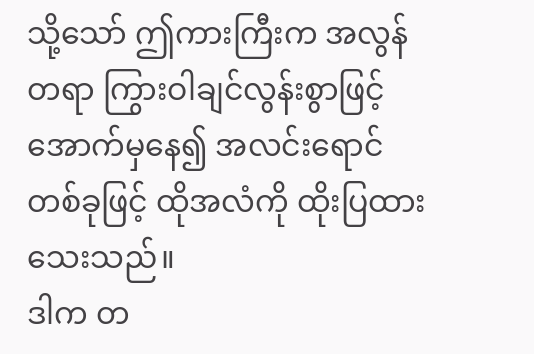သို့သော် ဤကားကြီးက အလွန်တရာ ကြွားဝါချင်လွန်းစွာဖြင့် အောက်မှနေ၍ အလင်းရောင်တစ်ခုဖြင့် ထိုအလံကို ထိုးပြထားသေးသည်။
ဒါက တ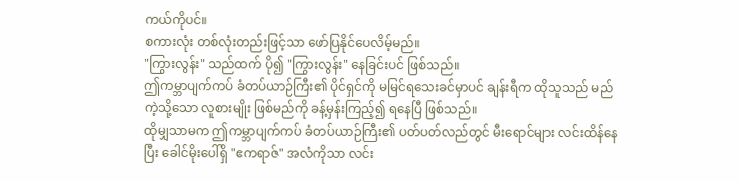ကယ်ကိုပင်။
စကားလုံး တစ်လုံးတည်းဖြင့်သာ ဖော်ပြနိုင်ပေလိမ့်မည်။
"ကြွားလွန်း" သည်ထက် ပို၍ "ကြွားလွန်း" နေခြင်းပင် ဖြစ်သည်။
ဤကမ္ဘာပျက်ကပ် ခံတပ်ယာဉ်ကြီး၏ ပိုင်ရှင်ကို မမြင်ရသေးခင်မှာပင် ချန်းရီက ထိုသူသည် မည်ကဲ့သို့သော လူစားမျိုး ဖြစ်မည်ကို ခန့်မှန်းကြည့်၍ ရနေပြီ ဖြစ်သည်။
ထိုမျှသာမက ဤကမ္ဘာပျက်ကပ် ခံတပ်ယာဉ်ကြီး၏ ပတ်ပတ်လည်တွင် မီးရောင်များ လင်းထိန်နေပြီး ခေါင်မိုးပေါ်ရှိ "ဧကရာဇ်" အလံကိုသာ လင်း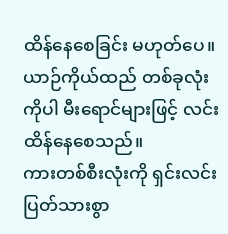ထိန်နေစေခြင်း မဟုတ်ပေ။
ယာဉ်ကိုယ်ထည် တစ်ခုလုံးကိုပါ မီးရောင်များဖြင့် လင်းထိန်နေစေသည်။
ကားတစ်စီးလုံးကို ရှင်းလင်းပြတ်သားစွာ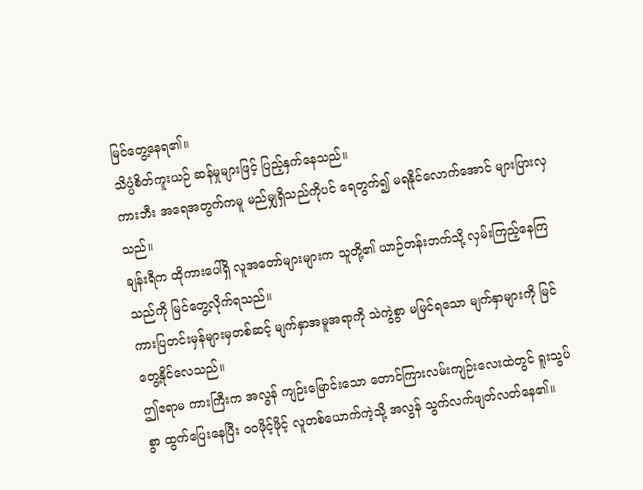မြင်တွေ့နေရ၏။
သိပ္ပံစိတ်ကူးယဉ် ဆန်မှုများဖြင့် ပြည့်နှက်နေသည်။
ကားဘီး အရေအတွက်ကမူ မည်မျှရှိသည်ကိုပင် ရေတွက်၍ မရနိုင်လောက်အောင် များပြားလှသည်။
ချန်းရီက ထိုကားပေါ်ရှိ လူအတော်များများက သူတို့၏ ယာဉ်တန်းဘက်သို့ လှမ်းကြည့်နေကြသည်ကို မြင်တွေ့လိုက်ရသည်။
ကားပြတင်းမှန်များမှတစ်ဆင့် မျက်နှာအမူအရာကို သဲကွဲစွာ မမြင်ရသော မျက်နှာများကို မြင်တွေ့နိုင်လေသည်။
ဤဧရာမ ကားကြီးက အလွန် ကျဉ်းမြောင်းသော တောင်ကြားလမ်းကျဉ်းလေးထဲတွင် ရူးသွပ်စွာ ထွက်ပြေးနေပြီး ဝဝဖိုင့်ဖိုင့် လူတစ်ယောက်ကဲ့သို့ အလွန် သွက်လက်ဖျတ်လတ်နေ၏။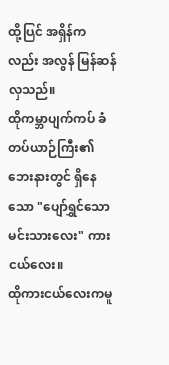ထို့ပြင် အရှိန်ကလည်း အလွန် မြန်ဆန်လှသည်။
ထိုကမ္ဘာပျက်ကပ် ခံတပ်ယာဉ်ကြီး၏ ဘေးနားတွင် ရှိနေသော "ပျော်ရွှင်သော မင်းသားလေး" ကားငယ်လေး။
ထိုကားငယ်လေးကမူ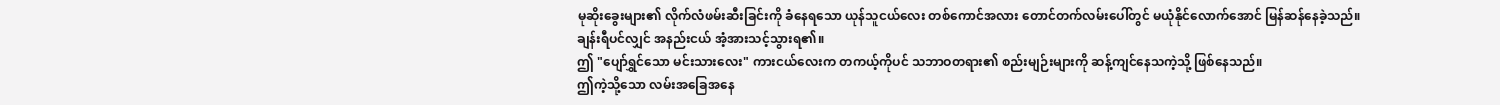မုဆိုးခွေးများ၏ လိုက်လံဖမ်းဆီးခြင်းကို ခံနေရသော ယုန်သူငယ်လေး တစ်ကောင်အလား တောင်တက်လမ်းပေါ်တွင် မယုံနိုင်လောက်အောင် မြန်ဆန်နေခဲ့သည်။
ချန်းရီပင်လျှင် အနည်းငယ် အံ့အားသင့်သွားရ၏။
ဤ "ပျော်ရွှင်သော မင်းသားလေး" ကားငယ်လေးက တကယ့်ကိုပင် သဘာဝတရား၏ စည်းမျဉ်းများကို ဆန့်ကျင်နေသကဲ့သို့ ဖြစ်နေသည်။
ဤကဲ့သို့သော လမ်းအခြေအနေ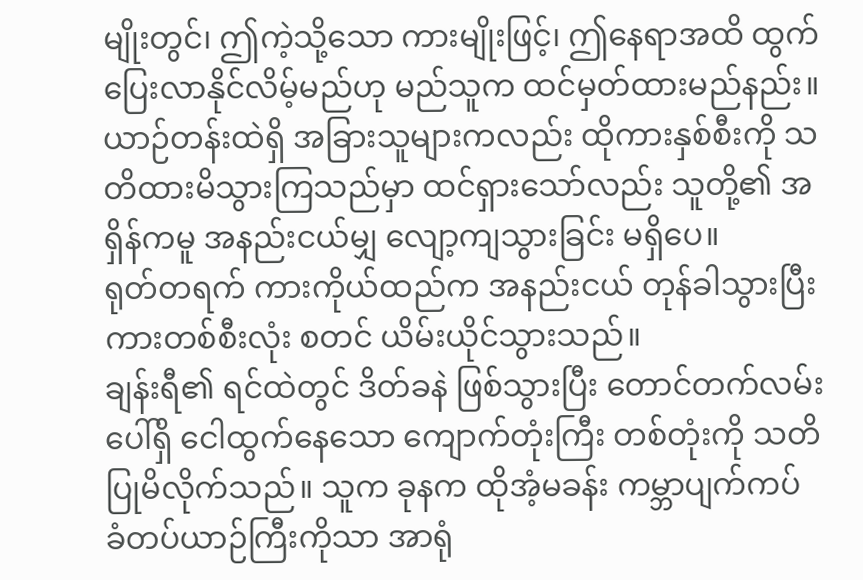မျိုးတွင်၊ ဤကဲ့သို့သော ကားမျိုးဖြင့်၊ ဤနေရာအထိ ထွက်ပြေးလာနိုင်လိမ့်မည်ဟု မည်သူက ထင်မှတ်ထားမည်နည်း။
ယာဉ်တန်းထဲရှိ အခြားသူများကလည်း ထိုကားနှစ်စီးကို သတိထားမိသွားကြသည်မှာ ထင်ရှားသော်လည်း သူတို့၏ အရှိန်ကမူ အနည်းငယ်မျှ လျော့ကျသွားခြင်း မရှိပေ။
ရုတ်တရက် ကားကိုယ်ထည်က အနည်းငယ် တုန်ခါသွားပြီး ကားတစ်စီးလုံး စတင် ယိမ်းယိုင်သွားသည်။
ချန်းရီ၏ ရင်ထဲတွင် ဒိတ်ခနဲ ဖြစ်သွားပြီး တောင်တက်လမ်းပေါ်ရှိ ငေါထွက်နေသော ကျောက်တုံးကြီး တစ်တုံးကို သတိပြုမိလိုက်သည်။ သူက ခုနက ထိုအံ့မခန်း ကမ္ဘာပျက်ကပ် ခံတပ်ယာဉ်ကြီးကိုသာ အာရုံ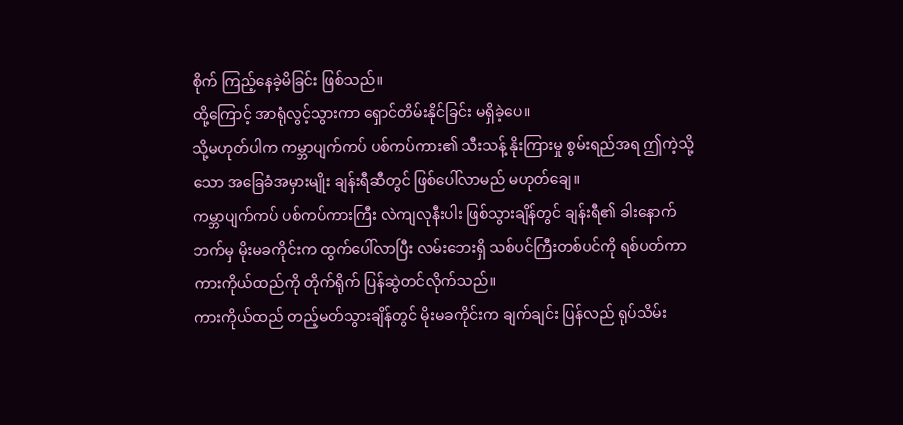စိုက် ကြည့်နေခဲ့မိခြင်း ဖြစ်သည်။
ထို့ကြောင့် အာရုံလွင့်သွားကာ ရှောင်တိမ်းနိုင်ခြင်း မရှိခဲ့ပေ။
သို့မဟုတ်ပါက ကမ္ဘာပျက်ကပ် ပစ်ကပ်ကား၏ သီးသန့် နိုးကြားမှု စွမ်းရည်အရ ဤကဲ့သို့သော အခြေခံအမှားမျိုး ချန်းရီဆီတွင် ဖြစ်ပေါ်လာမည် မဟုတ်ချေ။
ကမ္ဘာပျက်ကပ် ပစ်ကပ်ကားကြီး လဲကျလုနီးပါး ဖြစ်သွားချိန်တွင် ချန်းရီ၏ ခါးနောက်ဘက်မှ မိုးမခကိုင်းက ထွက်ပေါ်လာပြီး လမ်းဘေးရှိ သစ်ပင်ကြီးတစ်ပင်ကို ရစ်ပတ်ကာ ကားကိုယ်ထည်ကို တိုက်ရိုက် ပြန်ဆွဲတင်လိုက်သည်။
ကားကိုယ်ထည် တည့်မတ်သွားချိန်တွင် မိုးမခကိုင်းက ချက်ချင်း ပြန်လည် ရုပ်သိမ်း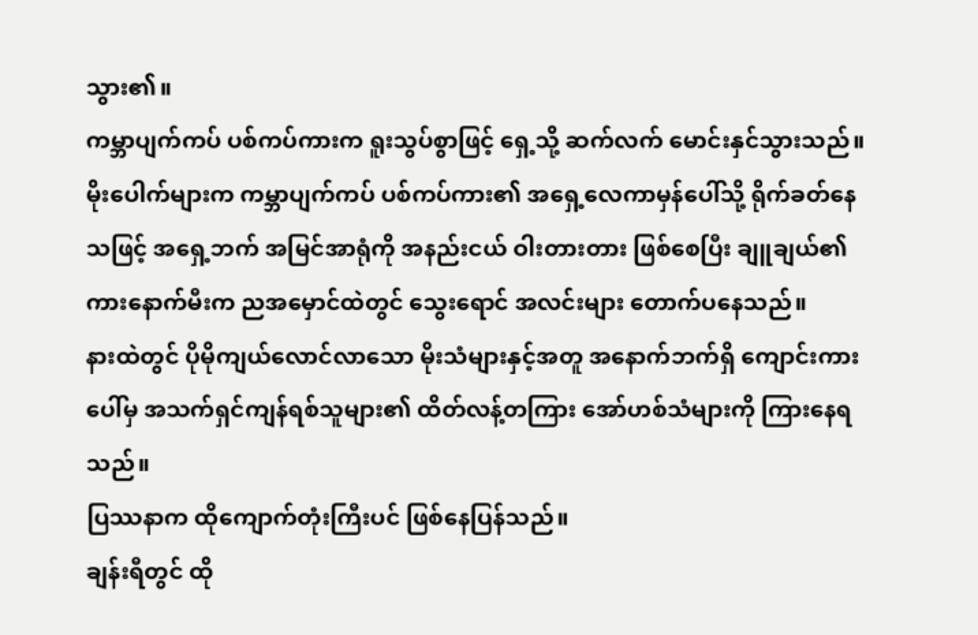သွား၏။
ကမ္ဘာပျက်ကပ် ပစ်ကပ်ကားက ရူးသွပ်စွာဖြင့် ရှေ့သို့ ဆက်လက် မောင်းနှင်သွားသည်။
မိုးပေါက်များက ကမ္ဘာပျက်ကပ် ပစ်ကပ်ကား၏ အရှေ့လေကာမှန်ပေါ်သို့ ရိုက်ခတ်နေသဖြင့် အရှေ့ဘက် အမြင်အာရုံကို အနည်းငယ် ဝါးတားတား ဖြစ်စေပြီး ချူချယ်၏ ကားနောက်မီးက ညအမှောင်ထဲတွင် သွေးရောင် အလင်းများ တောက်ပနေသည်။
နားထဲတွင် ပိုမိုကျယ်လောင်လာသော မိုးသံများနှင့်အတူ အနောက်ဘက်ရှိ ကျောင်းကားပေါ်မှ အသက်ရှင်ကျန်ရစ်သူများ၏ ထိတ်လန့်တကြား အော်ဟစ်သံများကို ကြားနေရသည်။
ပြဿနာက ထိုကျောက်တုံးကြီးပင် ဖြစ်နေပြန်သည်။
ချန်းရီတွင် ထို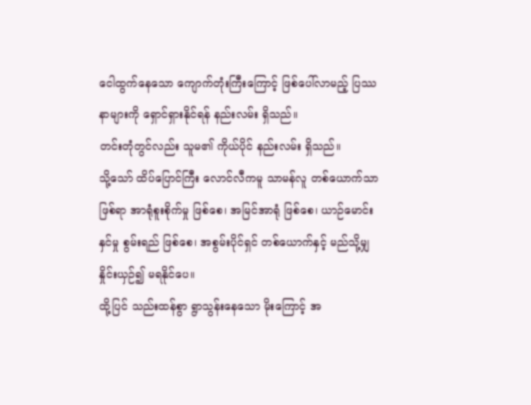ငေါထွက်နေသော ကျောက်တုံးကြီးကြောင့် ဖြစ်ပေါ်လာမည့် ပြဿနာများကို ရှောင်ရှားနိုင်ရန် နည်းလမ်း ရှိသည်။
တင်းတုံတွင်လည်း သူမ၏ ကိုယ်ပိုင် နည်းလမ်း ရှိသည်။
သို့သော် ထိပ်ပြောင်ကြီး လောင်လီကမူ သာမန်လူ တစ်ယောက်သာ ဖြစ်ရာ အာရုံစူးစိုက်မှု ဖြစ်စေ၊ အမြင်အာရုံ ဖြစ်စေ၊ ယာဉ်မောင်းနှင်မှု စွမ်းရည် ဖြစ်စေ၊ အစွမ်းပိုင်ရှင် တစ်ယောက်နှင့် မည်သို့မျှ နှိုင်းယှဉ်၍ မရနိုင်ပေ။
ထို့ပြင် သည်းထန်စွာ ရွာသွန်းနေသော မိုးကြောင့် အ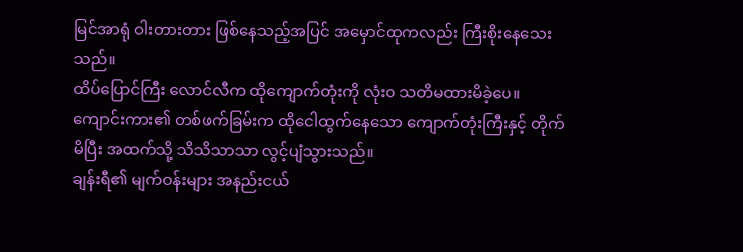မြင်အာရုံ ဝါးတားတား ဖြစ်နေသည့်အပြင် အမှောင်ထုကလည်း ကြီးစိုးနေသေးသည်။
ထိပ်ပြောင်ကြီး လောင်လီက ထိုကျောက်တုံးကို လုံးဝ သတိမထားမိခဲ့ပေ။
ကျောင်းကား၏ တစ်ဖက်ခြမ်းက ထိုငေါထွက်နေသော ကျောက်တုံးကြီးနှင့် တိုက်မိပြီး အထက်သို့ သိသိသာသာ လွင့်ပျံသွားသည်။
ချန်းရီ၏ မျက်ဝန်းများ အနည်းငယ်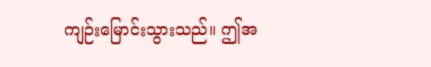ကျဉ်းမြောင်းသွားသည်။ ဤအ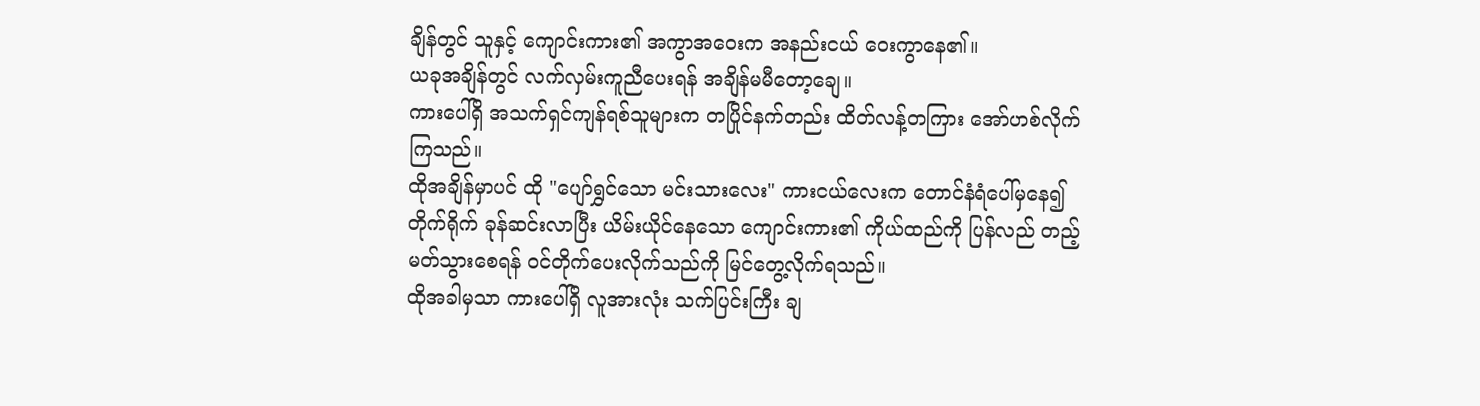ချိန်တွင် သူနှင့် ကျောင်းကား၏ အကွာအဝေးက အနည်းငယ် ဝေးကွာနေ၏။
ယခုအချိန်တွင် လက်လှမ်းကူညီပေးရန် အချိန်မမီတော့ချေ။
ကားပေါ်ရှိ အသက်ရှင်ကျန်ရစ်သူများက တပြိုင်နက်တည်း ထိတ်လန့်တကြား အော်ဟစ်လိုက်ကြသည်။
ထိုအချိန်မှာပင် ထို "ပျော်ရွှင်သော မင်းသားလေး" ကားငယ်လေးက တောင်နံရံပေါ်မှနေ၍ တိုက်ရိုက် ခုန်ဆင်းလာပြီး ယိမ်းယိုင်နေသော ကျောင်းကား၏ ကိုယ်ထည်ကို ပြန်လည် တည့်မတ်သွားစေရန် ဝင်တိုက်ပေးလိုက်သည်ကို မြင်တွေ့လိုက်ရသည်။
ထိုအခါမှသာ ကားပေါ်ရှိ လူအားလုံး သက်ပြင်းကြီး ချ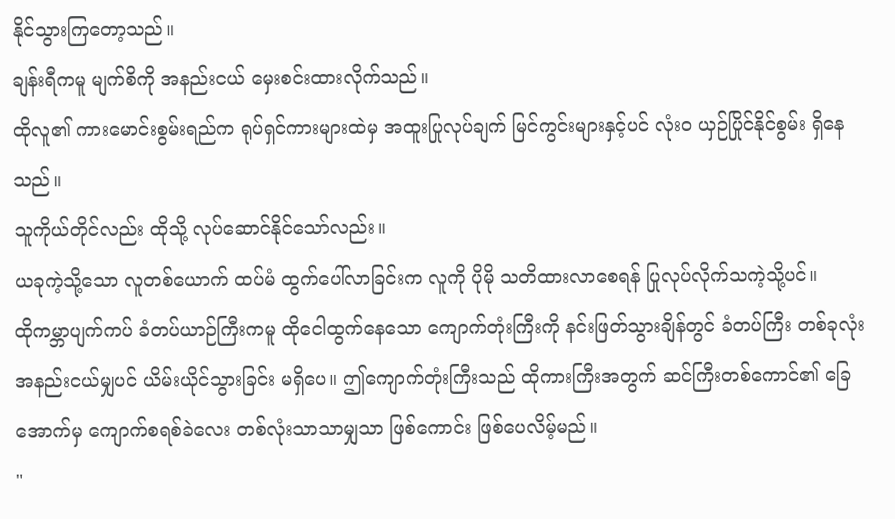နိုင်သွားကြတော့သည်။
ချန်းရီကမူ မျက်စိကို အနည်းငယ် မှေးစင်းထားလိုက်သည်။
ထိုလူ၏ ကားမောင်းစွမ်းရည်က ရုပ်ရှင်ကားများထဲမှ အထူးပြုလုပ်ချက် မြင်ကွင်းများနှင့်ပင် လုံးဝ ယှဉ်ပြိုင်နိုင်စွမ်း ရှိနေသည်။
သူကိုယ်တိုင်လည်း ထိုသို့ လုပ်ဆောင်နိုင်သော်လည်း။
ယခုကဲ့သို့သော လူတစ်ယောက် ထပ်မံ ထွက်ပေါ်လာခြင်းက လူကို ပိုမို သတိထားလာစေရန် ပြုလုပ်လိုက်သကဲ့သို့ပင်။
ထိုကမ္ဘာပျက်ကပ် ခံတပ်ယာဉ်ကြီးကမူ ထိုငေါထွက်နေသော ကျောက်တုံးကြီးကို နင်းဖြတ်သွားချိန်တွင် ခံတပ်ကြီး တစ်ခုလုံး အနည်းငယ်မျှပင် ယိမ်းယိုင်သွားခြင်း မရှိပေ။ ဤကျောက်တုံးကြီးသည် ထိုကားကြီးအတွက် ဆင်ကြီးတစ်ကောင်၏ ခြေအောက်မှ ကျောက်စရစ်ခဲလေး တစ်လုံးသာသာမျှသာ ဖြစ်ကောင်း ဖြစ်ပေလိမ့်မည်။
"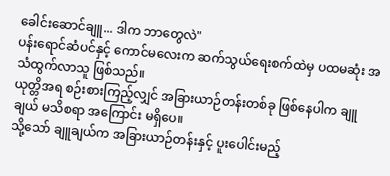ခေါင်းဆောင်ချူ... ဒါက ဘာတွေလဲ"
ပန်းရောင်ဆံပင်နှင့် ကောင်မလေးက ဆက်သွယ်ရေးစက်ထဲမှ ပထမဆုံး အသံထွက်လာသူ ဖြစ်သည်။
ယုတ္တိအရ စဉ်းစားကြည့်လျှင် အခြားယာဉ်တန်းတစ်ခု ဖြစ်နေပါက ချူချယ် မသိစရာ အကြောင်း မရှိပေ။
သို့သော် ချူချယ်က အခြားယာဉ်တန်းနှင့် ပူးပေါင်းမည့်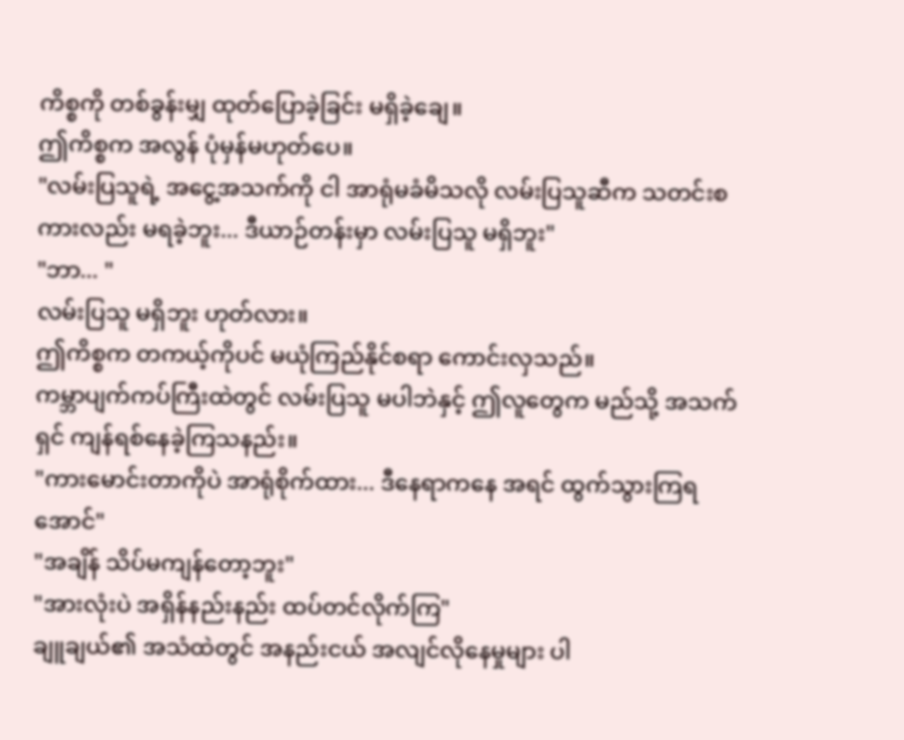ကိစ္စကို တစ်ခွန်းမျှ ထုတ်ပြောခဲ့ခြင်း မရှိခဲ့ချေ။
ဤကိစ္စက အလွန် ပုံမှန်မဟုတ်ပေ။
"လမ်းပြသူရဲ့ အငွေ့အသက်ကို ငါ အာရုံမခံမိသလို လမ်းပြသူဆီက သတင်းစကားလည်း မရခဲ့ဘူး... ဒီယာဉ်တန်းမှာ လမ်းပြသူ မရှိဘူး"
"ဘာ... "
လမ်းပြသူ မရှိဘူး ဟုတ်လား။
ဤကိစ္စက တကယ့်ကိုပင် မယုံကြည်နိုင်စရာ ကောင်းလှသည်။
ကမ္ဘာပျက်ကပ်ကြီးထဲတွင် လမ်းပြသူ မပါဘဲနှင့် ဤလူတွေက မည်သို့ အသက်ရှင် ကျန်ရစ်နေခဲ့ကြသနည်း။
"ကားမောင်းတာကိုပဲ အာရုံစိုက်ထား... ဒီနေရာကနေ အရင် ထွက်သွားကြရအောင်"
"အချိန် သိပ်မကျန်တော့ဘူး"
"အားလုံးပဲ အရှိန်နည်းနည်း ထပ်တင်လိုက်ကြ"
ချူချယ်၏ အသံထဲတွင် အနည်းငယ် အလျင်လိုနေမှုများ ပါ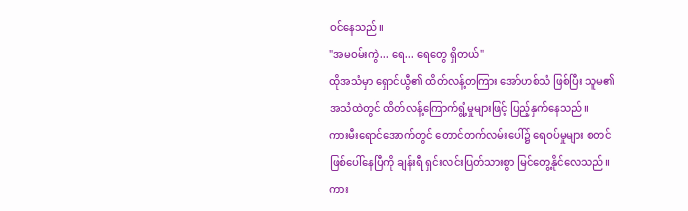ဝင်နေသည်။
"အမဝမ်းကွဲ... ရေ... ရေတွေ ရှိတယ်"
ထိုအသံမှာ ရှောင်ယွီ၏ ထိတ်လန့်တကြား အော်ဟစ်သံ ဖြစ်ပြီး သူမ၏ အသံထဲတွင် ထိတ်လန့်ကြောက်ရွံ့မှုများဖြင့် ပြည့်နှက်နေသည်။
ကားမီးရောင်အောက်တွင် တောင်တက်လမ်းပေါ်၌ ရေဝပ်မှုများ စတင် ဖြစ်ပေါ်နေပြီကို ချန်းရီ ရှင်းလင်းပြတ်သားစွာ မြင်တွေ့နိုင်လေသည်။
ကား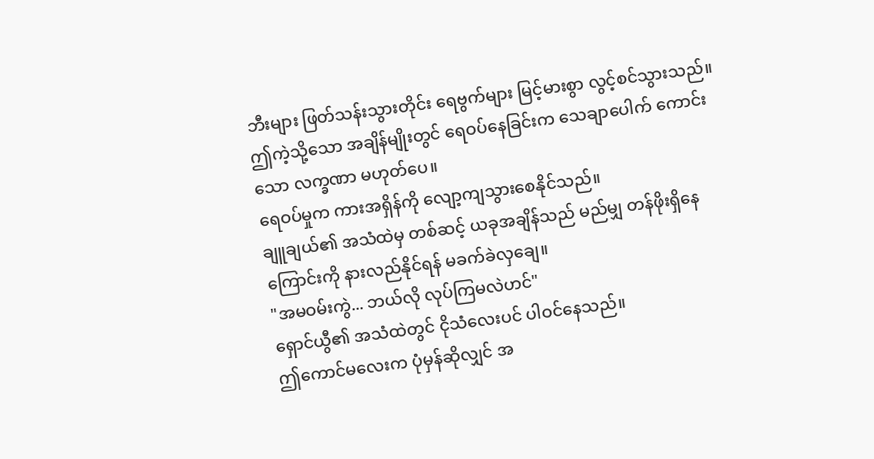ဘီးများ ဖြတ်သန်းသွားတိုင်း ရေဗွက်များ မြင့်မားစွာ လွင့်စင်သွားသည်။
ဤကဲ့သို့သော အချိန်မျိုးတွင် ရေဝပ်နေခြင်းက သေချာပေါက် ကောင်းသော လက္ခဏာ မဟုတ်ပေ။
ရေဝပ်မှုက ကားအရှိန်ကို လျော့ကျသွားစေနိုင်သည်။
ချူချယ်၏ အသံထဲမှ တစ်ဆင့် ယခုအချိန်သည် မည်မျှ တန်ဖိုးရှိနေကြောင်းကို နားလည်နိုင်ရန် မခက်ခဲလှချေ။
"အမဝမ်းကွဲ... ဘယ်လို လုပ်ကြမလဲဟင်"
ရှောင်ယွီ၏ အသံထဲတွင် ငိုသံလေးပင် ပါဝင်နေသည်။
ဤကောင်မလေးက ပုံမှန်ဆိုလျှင် အ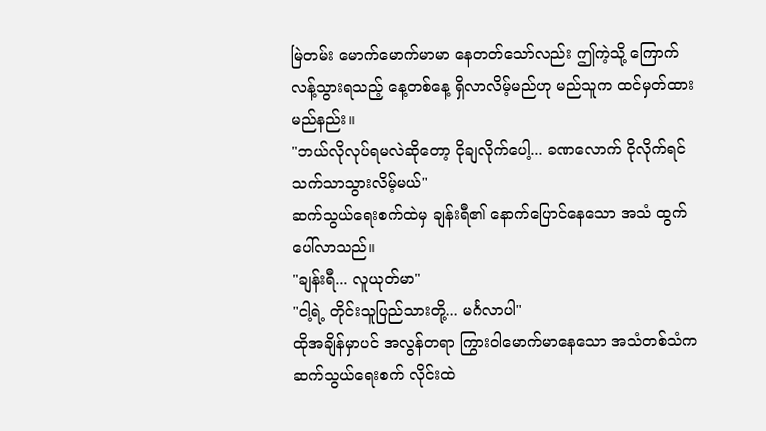မြဲတမ်း မောက်မောက်မာမာ နေတတ်သော်လည်း ဤကဲ့သို့ ကြောက်လန့်သွားရသည့် နေ့တစ်နေ့ ရှိလာလိမ့်မည်ဟု မည်သူက ထင်မှတ်ထားမည်နည်း။
"ဘယ်လိုလုပ်ရမလဲဆိုတော့ ငိုချလိုက်ပေါ့... ခဏလောက် ငိုလိုက်ရင် သက်သာသွားလိမ့်မယ်"
ဆက်သွယ်ရေးစက်ထဲမှ ချန်းရီ၏ နောက်ပြောင်နေသော အသံ ထွက်ပေါ်လာသည်။
"ချန်းရီ... လူယုတ်မာ"
"ငါ့ရဲ့ တိုင်းသူပြည်သားတို့... မင်္ဂလာပါ"
ထိုအချိန်မှာပင် အလွန်တရာ ကြွားဝါမောက်မာနေသော အသံတစ်သံက ဆက်သွယ်ရေးစက် လိုင်းထဲ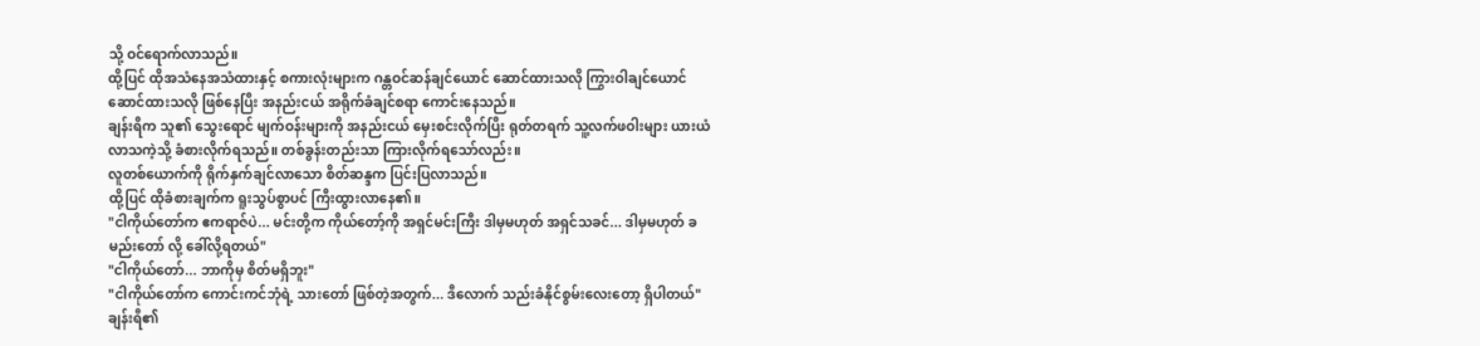သို့ ဝင်ရောက်လာသည်။
ထို့ပြင် ထိုအသံနေအသံထားနှင့် စကားလုံးများက ဂန္တဝင်ဆန်ချင်ယောင် ဆောင်ထားသလို ကြွားဝါချင်ယောင် ဆောင်ထားသလို ဖြစ်နေပြီး အနည်းငယ် အရိုက်ခံချင်စရာ ကောင်းနေသည်။
ချန်းရီက သူ၏ သွေးရောင် မျက်ဝန်းများကို အနည်းငယ် မှေးစင်းလိုက်ပြီး ရုတ်တရက် သူ့လက်ဖဝါးများ ယားယံလာသကဲ့သို့ ခံစားလိုက်ရသည်။ တစ်ခွန်းတည်းသာ ကြားလိုက်ရသော်လည်း။
လူတစ်ယောက်ကို ရိုက်နှက်ချင်လာသော စိတ်ဆန္ဒက ပြင်းပြလာသည်။
ထို့ပြင် ထိုခံစားချက်က ရူးသွပ်စွာပင် ကြီးထွားလာနေ၏။
"ငါကိုယ်တော်က ဧကရာဇ်ပဲ... မင်းတို့က ကိုယ်တော့်ကို အရှင်မင်းကြီး ဒါမှမဟုတ် အရှင်သခင်... ဒါမှမဟုတ် ခမည်းတော် လို့ ခေါ်လို့ရတယ်"
"ငါကိုယ်တော်... ဘာကိုမှ စိတ်မရှိဘူး"
"ငါကိုယ်တော်က ကောင်းကင်ဘုံရဲ့ သားတော် ဖြစ်တဲ့အတွက်... ဒီလောက် သည်းခံနိုင်စွမ်းလေးတော့ ရှိပါတယ်"
ချန်းရီ၏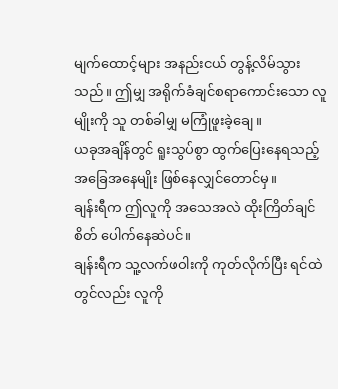မျက်ထောင့်များ အနည်းငယ် တွန့်လိမ်သွားသည်။ ဤမျှ အရိုက်ခံချင်စရာကောင်းသော လူမျိုးကို သူ တစ်ခါမျှ မကြုံဖူးခဲ့ချေ။
ယခုအချိန်တွင် ရူးသွပ်စွာ ထွက်ပြေးနေရသည့် အခြေအနေမျိုး ဖြစ်နေလျှင်တောင်မှ။
ချန်းရီက ဤလူကို အသေအလဲ ထိုးကြိတ်ချင်စိတ် ပေါက်နေဆဲပင်။
ချန်းရီက သူ့လက်ဖဝါးကို ကုတ်လိုက်ပြီး ရင်ထဲတွင်လည်း လူကို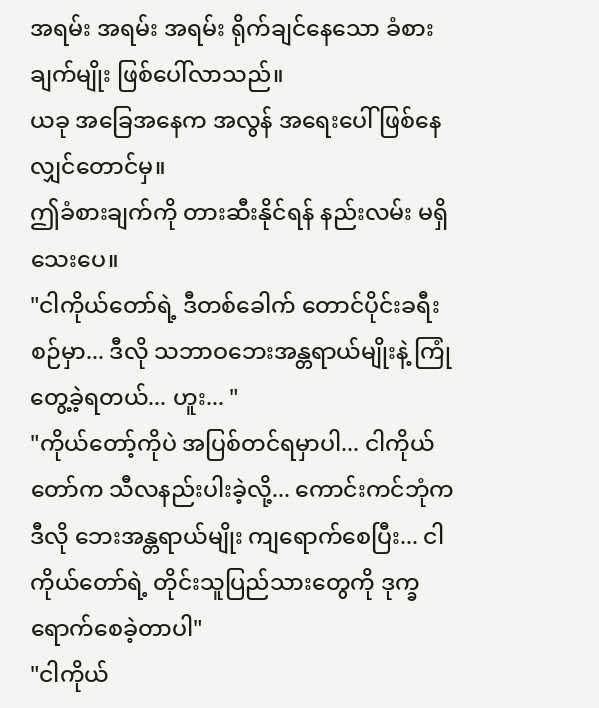အရမ်း အရမ်း အရမ်း ရိုက်ချင်နေသော ခံစားချက်မျိုး ဖြစ်ပေါ်လာသည်။
ယခု အခြေအနေက အလွန် အရေးပေါ် ဖြစ်နေလျှင်တောင်မှ။
ဤခံစားချက်ကို တားဆီးနိုင်ရန် နည်းလမ်း မရှိသေးပေ။
"ငါကိုယ်တော်ရဲ့ ဒီတစ်ခေါက် တောင်ပိုင်းခရီးစဉ်မှာ... ဒီလို သဘာဝဘေးအန္တရာယ်မျိုးနဲ့ ကြုံတွေ့ခဲ့ရတယ်... ဟူး... "
"ကိုယ်တော့်ကိုပဲ အပြစ်တင်ရမှာပါ... ငါကိုယ်တော်က သီလနည်းပါးခဲ့လို့... ကောင်းကင်ဘုံက ဒီလို ဘေးအန္တရာယ်မျိုး ကျရောက်စေပြီး... ငါကိုယ်တော်ရဲ့ တိုင်းသူပြည်သားတွေကို ဒုက္ခရောက်စေခဲ့တာပါ"
"ငါကိုယ်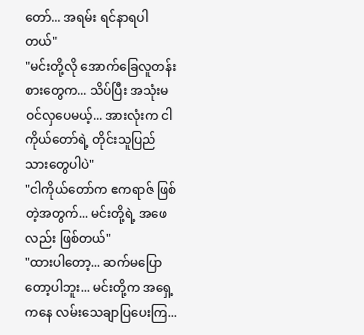တော်... အရမ်း ရင်နာရပါတယ်"
"မင်းတို့လို အောက်ခြေလူတန်းစားတွေက... သိပ်ပြီး အသုံးမဝင်လှပေမယ့်... အားလုံးက ငါကိုယ်တော်ရဲ့ တိုင်းသူပြည်သားတွေပါပဲ"
"ငါကိုယ်တော်က ဧကရာဇ် ဖြစ်တဲ့အတွက်... မင်းတို့ရဲ့ အဖေလည်း ဖြစ်တယ်"
"ထားပါတော့... ဆက်မပြောတော့ပါဘူး... မင်းတို့က အရှေ့ကနေ လမ်းသေချာပြပေးကြ...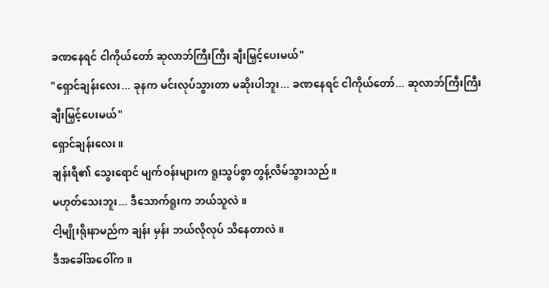ခဏနေရင် ငါကိုယ်တော် ဆုလာဘ်ကြီးကြီး ချီးမြှင့်ပေးမယ်"
"ရှောင်ချန်းလေး... ခုနက မင်းလုပ်သွားတာ မဆိုးပါဘူး... ခဏနေရင် ငါကိုယ်တော်... ဆုလာဘ်ကြီးကြီး ချီးမြှင့်ပေးမယ်"
ရှောင်ချန်းလေး။
ချန်းရီ၏ သွေးရောင် မျက်ဝန်းများက ရူးသွပ်စွာ တွန့်လိမ်သွားသည်။
မဟုတ်သေးဘူး... ဒီသောက်ရူးက ဘယ်သူလဲ။
ငါ့မျိုးရိုးနာမည်က ချန်း မှန်း ဘယ်လိုလုပ် သိနေတာလဲ။
ဒီအခေါ်အဝေါ်က။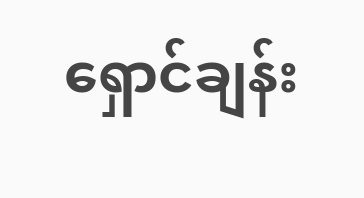ရှောင်ချန်း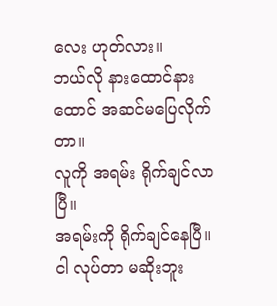လေး ဟုတ်လား။
ဘယ်လို နားထောင်နားထောင် အဆင်မပြေလိုက်တာ။
လူကို အရမ်း ရိုက်ချင်လာပြီ။
အရမ်းကို ရိုက်ချင်နေပြီ။
ငါ လုပ်တာ မဆိုးဘူး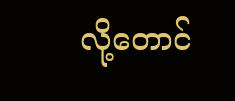လို့တောင်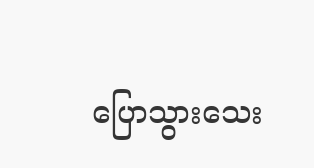ပြောသွားသေး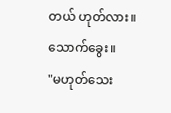တယ် ဟုတ်လား။
သောက်ခွေး။
"မဟုတ်သေး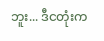ဘူး... ဒီငတုံးက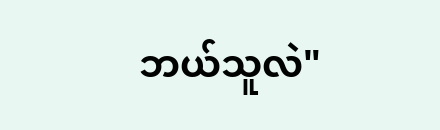ဘယ်သူလဲ"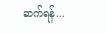ဆက်ရန်...